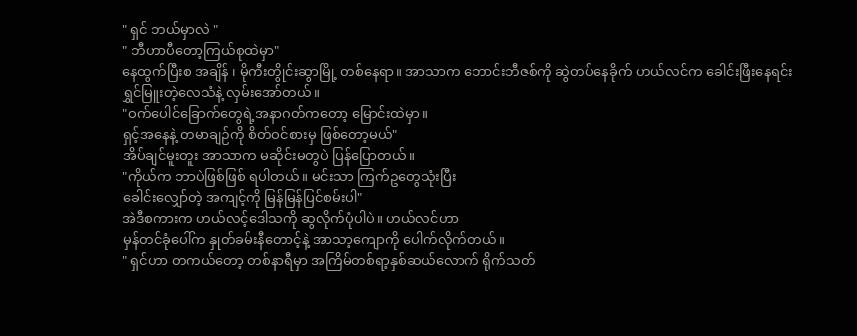" ရှင် ဘယ်မှာလဲ "
" ဘီဟာပီတော့ကြယ်စုထဲမှာ"
နေထွက်ပြီးစ အချိန် ၊ မိုကီးတွိုင်းဆွာမြို့ တစ်နေရာ။ အာသာက ဘောင်းဘီဇစ်ကို ဆွဲတပ်နေခိုက် ဟယ်လင်က ခေါင်းဖြီးနေရင်း
ရွှင်မြူးတဲ့လေသံနဲ့ လှမ်းအော်တယ်။
"ဝက်ပေါင်ခြောက်တွေရဲ့အနာဂတ်ကတော့ မြောင်းထဲမှာ။
ရှင့်အနေနဲ့ တမာချဉ်ကို စိတ်ဝင်စားမှ ဖြစ်တော့မယ်"
အိပ်ချင်မူးတူး အာသာက မဆိုင်းမတွပဲ ပြန်ပြောတယ်။
"ကိုယ်က ဘာပဲဖြစ်ဖြစ် ရပါတယ်။ မင်းသာ ကြက်ဥတွေသုံးပြီး
ခေါင်းလျှော်တဲ့ အကျင့်ကို မြန်မြန်ပြင်စမ်းပါ"
အဲဒီစကားက ဟယ်လင့်ဒေါသကို ဆွလိုက်ပုံပါပဲ။ ဟယ်လင်ဟာ
မှန်တင်ခုံပေါ်က နှုတ်ခမ်းနီတောင့်နဲ့ အာသာ့ကျောကို ပေါက်လိုက်တယ်။
" ရှင်ဟာ တကယ်တော့ တစ်နာရီမှာ အကြိမ်တစ်ရာ့နှစ်ဆယ်လောက် ရိုက်သတ်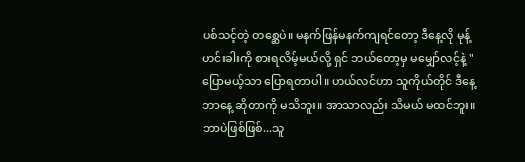ပစ်သင့်တဲ့ တစ္ဆေပဲ။ မနက်ဖြန်မနက်ကျရင်တော့ ဒီနေ့လို မုန့်ဟင်းခါးကို စားရလိမ့်မယ်လို့ ရှင် ဘယ်တော့မှ မမျှော်လင့်နဲ့ "
ပြောမယ့်သာ ပြောရတာပါ။ ဟယ်လင်ဟာ သူကိုယ်တိုင် ဒီနေ့ ဘာနေ့ ဆိုတာကို မသိဘူး။ အာသာလည်း သိမယ် မထင်ဘူး။
ဘာပဲဖြစ်ဖြစ်...သူ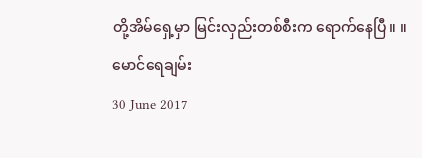တို့အိမ်ရှေ့မှာ မြင်းလှည်းတစ်စီးက ရောက်နေပြီ။ ။
မောင်ရေချမ်း
30 June 2017